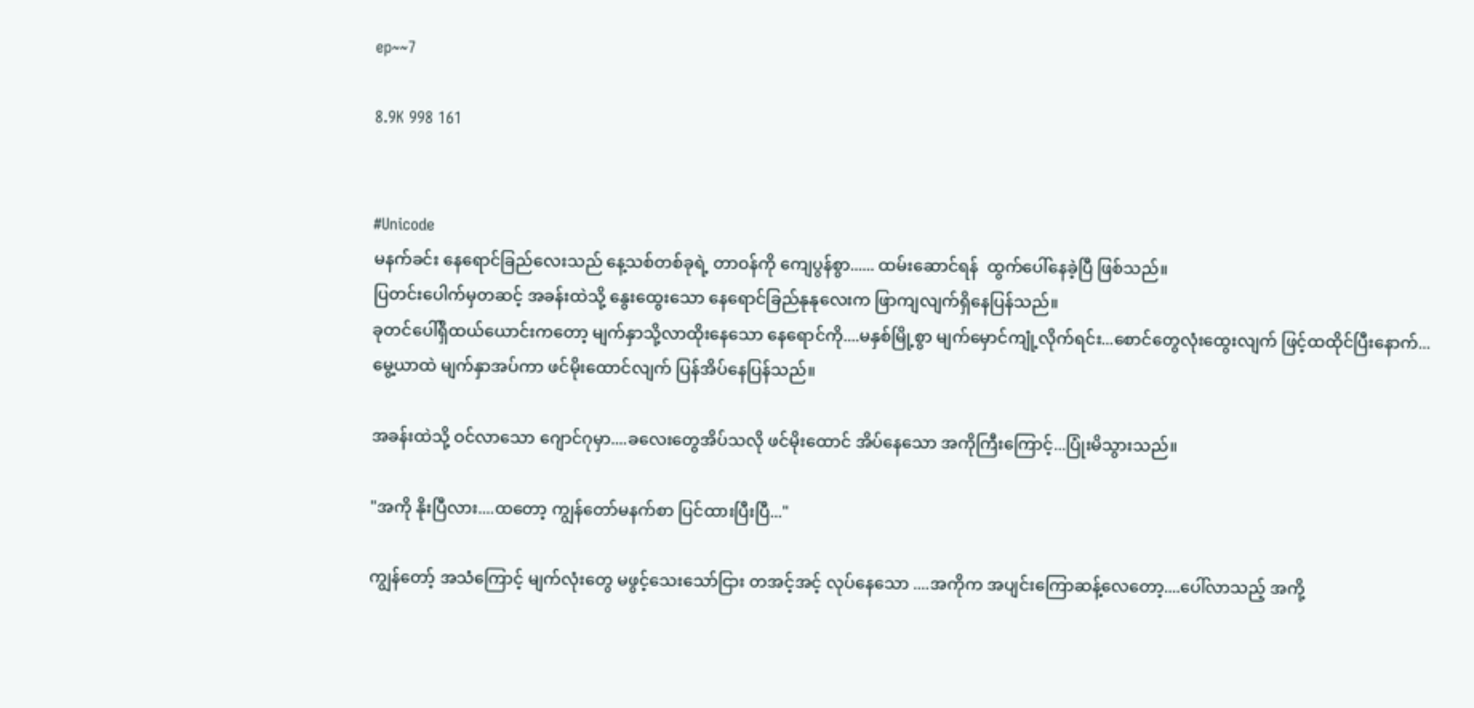ep~~7

8.9K 998 161


#Unicode
မနက်ခင်း နေရောင်ခြည်လေးသည် နေ့သစ်တစ်ခုရဲ့ တာဝန်ကို ကျေပွန်စွာ...... ထမ်းဆောင်ရန်  ထွက်ပေါ်နေခဲ့ပြီ ဖြစ်သည်။
ပြတင်းပေါက်မှတဆင့် အခန်းထဲသို့ နွေးထွေးသော နေရောင်ခြည်နုနုလေးက ဖြာကျလျက်ရှိနေပြန်သည်။
ခုတင်ပေါ်ရှိထယ်ယောင်းကတော့ မျက်နှာသို့လာထိုးနေသော နေရောင်ကို....မနှစ်မြို့စွာ မျက်မှောင်ကျုံ့လိုက်ရင်း...စောင်တွေလုံးထွေးလျက် ဖြင့်ထထိုင်ပြီးနောက်...
မွေ့ယာထဲ မျက်နှာအပ်ကာ ဖင်မိုးထောင်လျက် ပြန်အိပ်နေပြန်သည်။

အခန်းထဲသို့ ဝင်လာသော ဂျောင်ဂုမှာ....ခလေးတွေအိပ်သလို ဖင်မိုးထောင် အိပ်နေသော အကိုကြီးကြောင့်...ပြုံးမိသွားသည်။

"အကို နိုးပြီလား....ထတော့ ကျွန်တော်မနက်စာ ပြင်ထားပြီးပြီ..."

ကျွန်တော့် အသံကြောင့် မျက်လုံးတွေ မဖွင့်သေးသော်ငြား တအင့်အင့် လုပ်နေသော ....အကိုက အပျင်းကြောဆန့်လေတော့....ပေါ်လာသည့် အကို့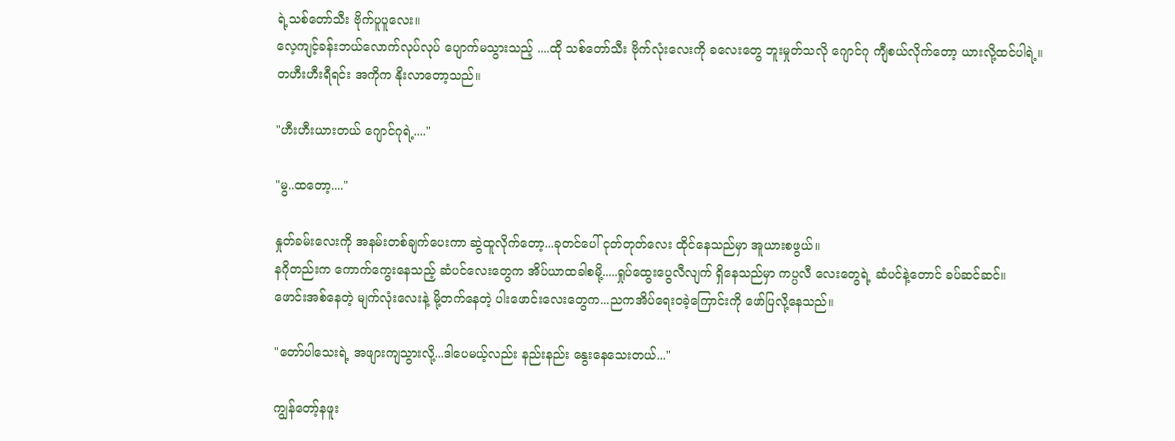ရဲ့သစ်တော်သီး ဗိုက်ပူပူလေး။
လေ့ကျင့်ခန်းဘယ်လောက်လုပ်လုပ် ပျောက်မသွားသည့် ....ထို သစ်တော်သီး ဗိုက်လုံးလေးကို ခလေးတွေ ဘူးမှုတ်သလို ဂျောင်ဂု ကျီစယ်လိုက်တော့ ယားလို့ထင်ပါရဲ့။
တဟီးဟီးရီရင်း အကိုက နိုးလာတော့သည်။

"ဟီးဟီးယားတယ် ဂျောင်ဂုရဲ့...."

"မွ..ထတော့...."

နှုတ်ခမ်းလေးကို အနမ်းတစ်ချက်ပေးကာ ဆွဲထူလိုက်တော့...ခုတင်ပေါ် ငုတ်တုတ်လေး ထိုင်နေသည်မှာ အူယားစဖွယ်။
နဂိုတည်းက ကောက်ကွေးနေသည့် ဆံပင်လေးတွေက အိပ်ယာထခါစမို့.....ရှုပ်ထွေးပွေလီလျက် ရှိနေသည်မှာ ကပ္ပလီ လေးတွေရဲ့ ဆံပင်နဲ့တောင် ခပ်ဆင်ဆင်။
ဖောင်းအစ်နေတဲ့ မျက်လုံးလေးနဲ့ မို့တက်နေတဲ့ ပါးဖောင်းလေးတွေက...ညကအိပ်ရေးဝခဲ့ကြောင်းကို ဖော်ပြလို့နေသည်။

"တော်ပါသေးရဲ့ အဖျားကျသွားလို့...ဒါပေမယ့်လည်း နည်းနည်း နွေးနေသေးတယ်..."

ကျွန်တော့်နဖူး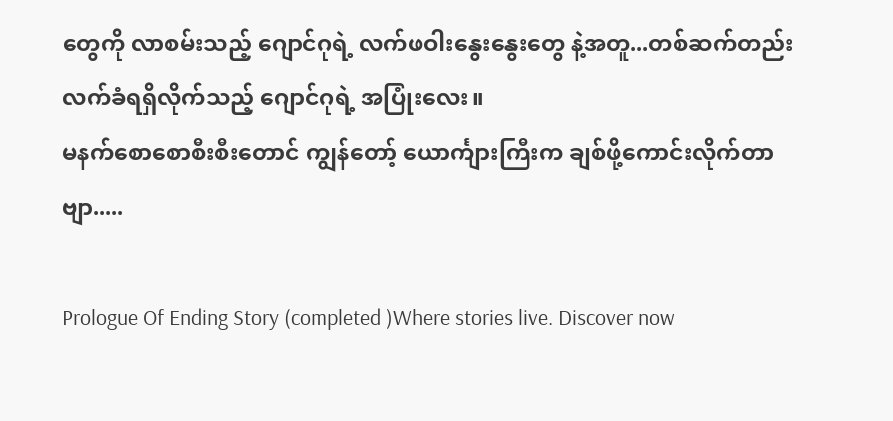တွေကို လာစမ်းသည့် ဂျောင်ဂုရဲ့ လက်ဖဝါးနွေးနွေးတွေ နဲ့အတူ...တစ်ဆက်တည်း လက်ခံရရှိလိုက်သည့် ဂျောင်ဂုရဲ့ အပြုံးလေး။
မနက်စောစောစီးစီးတောင် ကျွန်တော့် ယောင်္ကျားကြီးက ချစ်ဖို့ကောင်းလိုက်တာဗျာ.....

Prologue Of Ending Story (completed )Where stories live. Discover now